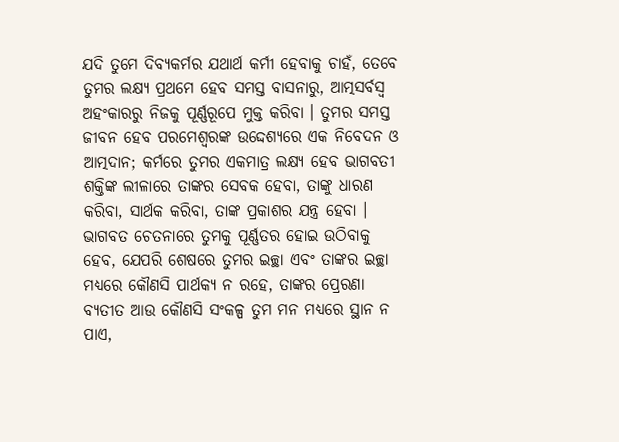ଯଦି ତୁମେ ଦିବ୍ୟକର୍ମର ଯଥାର୍ଥ କର୍ମୀ ହେବାକୁ ଚାହଁ, ତେବେ ତୁମର ଲକ୍ଷ୍ୟ ପ୍ରଥମେ ହେବ ସମସ୍ତ ବାସନାରୁ, ଆତ୍ମସର୍ବସ୍ଵ ଅହଂକାରରୁ ନିଜକୁ ପୂର୍ଣ୍ଣରୂପେ ମୁକ୍ତ କରିବା । ତୁମର ସମସ୍ତ ଜୀବନ ହେବ ପରମେଶ୍ଵରଙ୍କ ଉଦ୍ଦେଶ୍ୟରେ ଏକ ନିବେଦନ ଓ ଆତ୍ମଦାନ; କର୍ମରେ ତୁମର ଏକମାତ୍ର ଲକ୍ଷ୍ୟ ହେବ ଭାଗବତୀ ଶକ୍ତିଙ୍କ ଲୀଳାରେ ତାଙ୍କର ସେବକ ହେବା, ତାଙ୍କୁ ଧାରଣ କରିବା, ସାର୍ଥକ କରିବା, ତାଙ୍କ ପ୍ରକାଶର ଯନ୍ତ୍ର ହେବା । ଭାଗବତ ଚେତନାରେ ତୁମକୁ ପୂର୍ଣ୍ଣତର ହୋଇ ଉଠିବାକୁ ହେବ, ଯେପରି ଶେଷରେ ତୁମର ଇଚ୍ଛା ଏବଂ ତାଙ୍କର ଇଚ୍ଛା ମଧ୍ୟରେ କୌଣସି ପାର୍ଥକ୍ୟ ନ ରହେ, ତାଙ୍କର ପ୍ରେରଣା ବ୍ୟତୀତ ଆଉ କୌଣସି ସଂକଳ୍ପ ତୁମ ମନ ମଧ୍ୟରେ ସ୍ଥାନ ନ ପାଏ,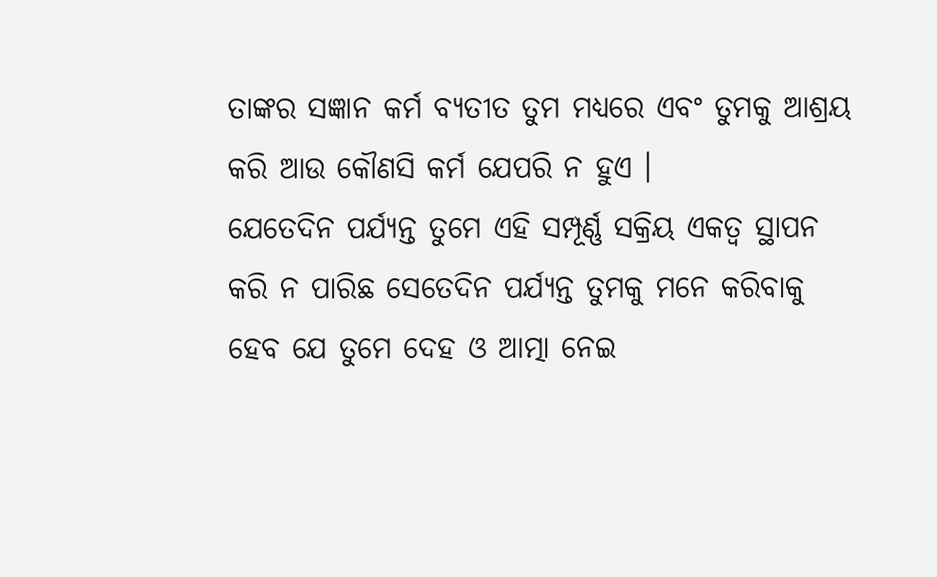ତାଙ୍କର ସଜ୍ଞାନ କର୍ମ ବ୍ୟତୀତ ତୁମ ମଧ୍ୟରେ ଏବଂ ତୁମକୁ ଆଶ୍ରୟ କରି ଆଉ କୌଣସି କର୍ମ ଯେପରି ନ ହୁଏ ।
ଯେତେଦିନ ପର୍ଯ୍ୟନ୍ତ ତୁମେ ଏହି ସମ୍ପୂର୍ଣ୍ଣ ସକ୍ରିୟ ଏକତ୍ଵ ସ୍ଥାପନ କରି ନ ପାରିଛ ସେତେଦିନ ପର୍ଯ୍ୟନ୍ତ ତୁମକୁ ମନେ କରିବାକୁ ହେବ ଯେ ତୁମେ ଦେହ ଓ ଆତ୍ମା ନେଇ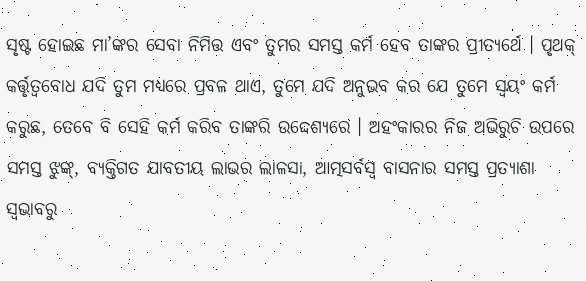ସୃଷ୍ଟ ହୋଇଛ ମା’ଙ୍କର ସେବା ନିମିତ୍ତ ଏବଂ ତୁମର ସମସ୍ତ କର୍ମ ହେବ ତାଙ୍କର ପ୍ରୀତ୍ୟର୍ଥେ । ପୃଥକ୍ କର୍ତ୍ତୃତ୍ଵବୋଧ ଯଦି ତୁମ ମଧ୍ୟରେ ପ୍ରବଳ ଥାଏ, ତୁମେ ଯଦି ଅନୁଭବ କର ଯେ ତୁମେ ସ୍ବୟଂ କର୍ମ କରୁଛ, ତେବେ ବି ସେହି କର୍ମ କରିବ ତାଙ୍କରି ଉଦ୍ଦେଶ୍ୟରେ । ଅହଂକାରର ନିଜ ଅଭିରୁଚି ଉପରେ ସମସ୍ତ ଝୁଙ୍କ୍, ବ୍ୟକ୍ତିଗତ ଯାବତୀୟ ଲାଭର ଲାଳସା, ଆତ୍ମସର୍ବସ୍ବ ବାସନାର ସମସ୍ତ ପ୍ରତ୍ୟାଶା ସ୍ବଭାବରୁ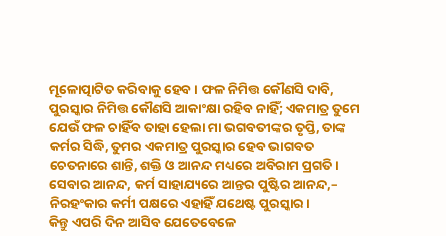ମୂଳୋତ୍ପାଟିତ କରିବାକୁ ହେବ । ଫଳ ନିମିତ୍ତ କୌଣସି ଦାବି, ପୁରସ୍କାର ନିମିତ୍ତ କୌଣସି ଆକାଂକ୍ଷା ରହିବ ନାହିଁ; ଏକମାତ୍ର ତୁମେ ଯେଉଁ ଫଳ ଚାହିଁବ ତାହା ହେଲା ମା ଭଗବତୀଙ୍କର ତୃପ୍ତି, ତାଙ୍କ କର୍ମର ସିଦ୍ଧି, ତୁମର ଏକମାତ୍ର ପୁରସ୍କାର ହେବ ଭାଗବତ ଚେତନାରେ ଶାନ୍ତି, ଶକ୍ତି ଓ ଆନନ୍ଦ ମଧ୍ୟରେ ଅବିରାମ ପ୍ରଗତି । ସେବାର ଆନନ୍ଦ, କର୍ମ ସାହାଯ୍ୟରେ ଆନ୍ତର ପୁଷ୍ଟିର ଆନନ୍ଦ,– ନିରହଂକାର କର୍ମୀ ପକ୍ଷରେ ଏହାହିଁ ଯଥେଷ୍ଟ ପୁରସ୍କାର।
କିନ୍ତୁ ଏପରି ଦିନ ଆସିବ ଯେତେବେଳେ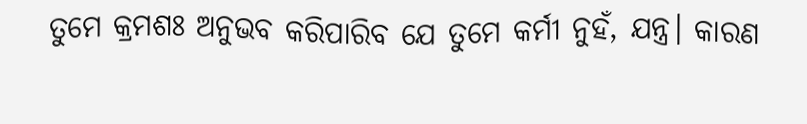ତୁମେ କ୍ରମଶଃ ଅନୁଭବ କରିପାରିବ ଯେ ତୁମେ କର୍ମୀ ନୁହଁ, ଯନ୍ତ୍ର। କାରଣ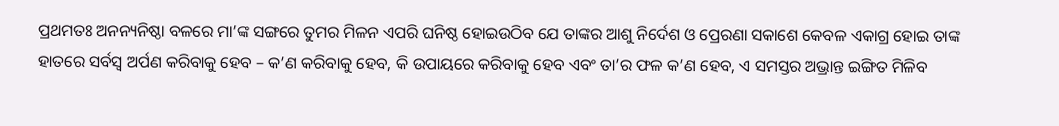ପ୍ରଥମତଃ ଅନନ୍ୟନିଷ୍ଠା ବଳରେ ମା’ଙ୍କ ସଙ୍ଗରେ ତୁମର ମିଳନ ଏପରି ଘନିଷ୍ଠ ହୋଇଉଠିବ ଯେ ତାଙ୍କର ଆଶୁ ନିର୍ଦେଶ ଓ ପ୍ରେରଣା ସକାଶେ କେବଳ ଏକାଗ୍ର ହୋଇ ତାଙ୍କ ହାତରେ ସର୍ବସ୍ବ ଅର୍ପଣ କରିବାକୁ ହେବ – କ’ଣ କରିବାକୁ ହେବ, କି ଉପାୟରେ କରିବାକୁ ହେବ ଏବଂ ତା’ର ଫଳ କ’ଣ ହେବ, ଏ ସମସ୍ତର ଅଭ୍ରାନ୍ତ ଇଙ୍ଗିତ ମିଳିବ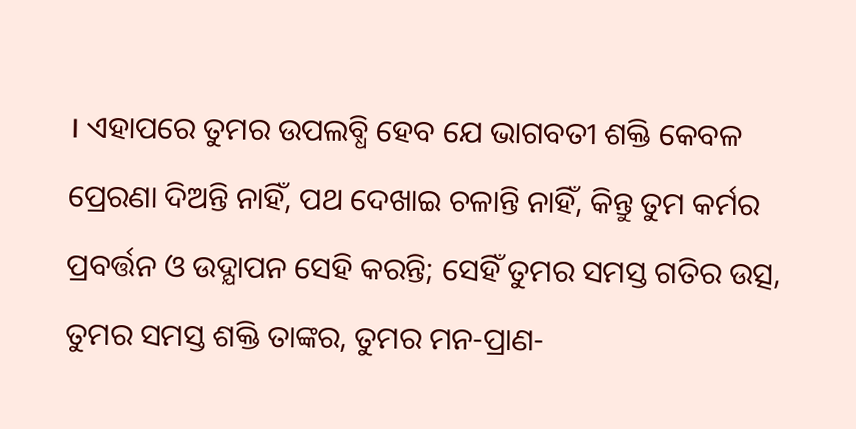। ଏହାପରେ ତୁମର ଉପଲବ୍ଧି ହେବ ଯେ ଭାଗବତୀ ଶକ୍ତି କେବଳ ପ୍ରେରଣା ଦିଅନ୍ତି ନାହିଁ, ପଥ ଦେଖାଇ ଚଳାନ୍ତି ନାହିଁ, କିନ୍ତୁ ତୁମ କର୍ମର ପ୍ରବର୍ତ୍ତନ ଓ ଉଦ୍ଯାପନ ସେହି କରନ୍ତି; ସେହିଁ ତୁମର ସମସ୍ତ ଗତିର ଉତ୍ସ, ତୁମର ସମସ୍ତ ଶକ୍ତି ତାଙ୍କର, ତୁମର ମନ-ପ୍ରାଣ-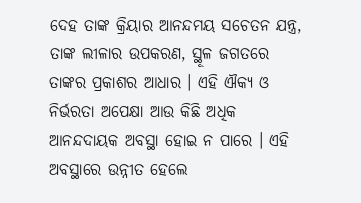ଦେହ ତାଙ୍କ କ୍ରିୟାର ଆନନ୍ଦମୟ ସଚେତନ ଯନ୍ତ୍ର, ତାଙ୍କ ଲୀଳାର ଉପକରଣ, ସ୍ଥୂଳ ଜଗତରେ ତାଙ୍କର ପ୍ରକାଶର ଆଧାର । ଏହି ଐକ୍ୟ ଓ ନିର୍ଭରତା ଅପେକ୍ଷା ଆଉ କିଛି ଅଧିକ ଆନନ୍ଦଦାୟକ ଅବସ୍ଥା ହୋଇ ନ ପାରେ । ଏହି ଅବସ୍ଥାରେ ଉନ୍ନୀତ ହେଲେ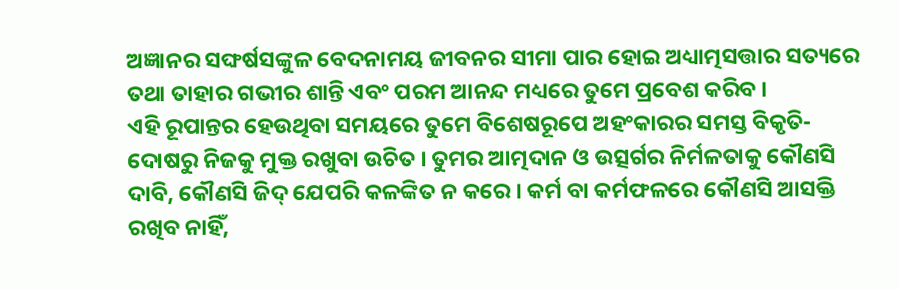ଅଜ୍ଞାନର ସଙ୍ଘର୍ଷସଙ୍କୁଳ ବେଦନାମୟ ଜୀବନର ସୀମା ପାର ହୋଇ ଅଧ୍ୟାତ୍ମସତ୍ତାର ସତ୍ୟରେ ତଥା ତାହାର ଗଭୀର ଶାନ୍ତି ଏବଂ ପରମ ଆନନ୍ଦ ମଧ୍ୟରେ ତୁମେ ପ୍ରବେଶ କରିବ ।
ଏହି ରୂପାନ୍ତର ହେଉଥିବା ସମୟରେ ତୁମେ ବିଶେଷରୂପେ ଅହଂକାରର ସମସ୍ତ ବିକୃତି-ଦୋଷରୁ ନିଜକୁ ମୁକ୍ତ ରଖୁବା ଉଚିତ । ତୁମର ଆତ୍ମଦାନ ଓ ଉତ୍ସର୍ଗର ନିର୍ମଳତାକୁ କୌଣସି ଦାବି, କୌଣସି ଜିଦ୍ ଯେପରି କଳଙ୍କିତ ନ କରେ । କର୍ମ ବା କର୍ମଫଳରେ କୌଣସି ଆସକ୍ତି ରଖିବ ନାହିଁ,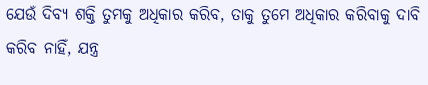ଯେଉଁ ଦିବ୍ୟ ଶକ୍ତି ତୁମକୁ ଅଧିକାର କରିବ, ତାକୁ ତୁମେ ଅଧିକାର କରିବାକୁ ଦାବି କରିବ ନାହିଁ, ଯନ୍ତ୍ର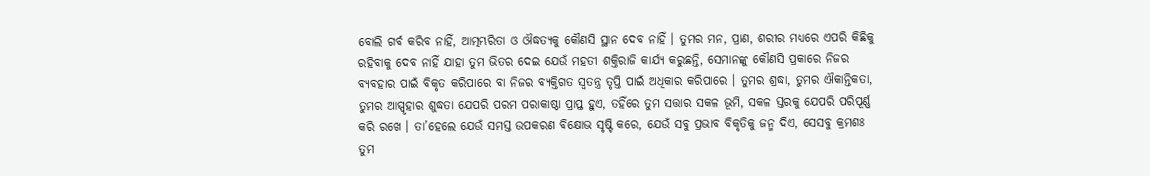ବୋଲି ଗର୍ବ କରିବ ନାହିଁ, ଆତ୍ମମ୍ଭରିତା ଓ ଔଦ୍ଧତ୍ୟକୁ କୌଣସି ସ୍ଥାନ ଦେବ ନାହିଁ । ତୁମର ମନ, ପ୍ରାଣ, ଶରୀର ମଧ୍ୟରେ ଏପରି କିଛିକୁ ରହିବାକୁ ଦେବ ନାହିଁ ଯାହା ତୁମ ଭିତର ଦେଇ ଯେଉଁ ମହତୀ ଶକ୍ତିରାଜି କାର୍ଯ୍ୟ କରୁଛନ୍ତି, ସେମାନଙ୍କୁ କୌଣସି ପ୍ରକାରେ ନିଜର ବ୍ୟବହାର ପାଇଁ ବିକୃତ କରିପାରେ ବା ନିଜର ବ୍ୟକ୍ତିଗତ ସ୍ଵତନ୍ତ୍ର ତୃପ୍ତି ପାଇଁ ଅଧିକାର କରିପାରେ । ତୁମର ଶ୍ରଦ୍ଧା, ତୁମର ଐକାନ୍ତିକତା, ତୁମର ଆସ୍ପୃହାର ଶୁଦ୍ଧତା ଯେପରି ପରମ ପରାକାଷ୍ଠା ପ୍ରାପ୍ତ ହୁଏ, ତହିଁରେ ତୁମ ସତ୍ତାର ସକଳ ଭୂମି, ସକଳ ସ୍ତରକୁ ଯେପରି ପରିପୂର୍ଣ୍ଣ କରି ରଖେ । ତା’ହେଲେ ଯେଉଁ ସମସ୍ତ ଉପକରଣ ବିକ୍ଷୋଭ ସୃଷ୍ଟି କରେ, ଯେଉଁ ସବୁ ପ୍ରଭାବ ବିକୃତିକୁ ଜନ୍ମ ଦିଏ, ସେସବୁ କ୍ରମଶଃ ତୁମ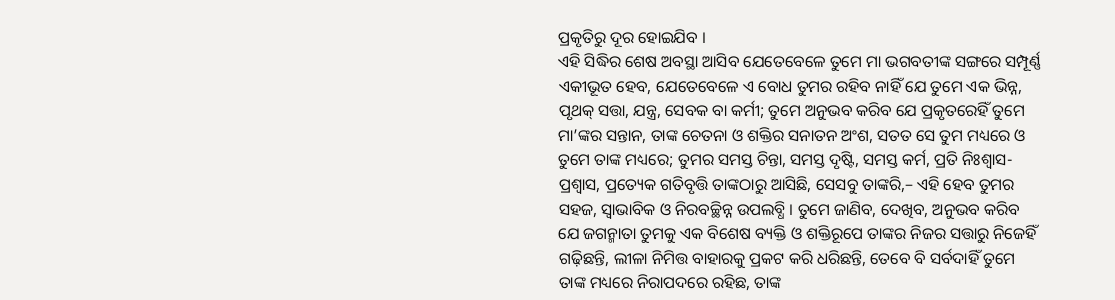ପ୍ରକୃତିରୁ ଦୂର ହୋଇଯିବ ।
ଏହି ସିଦ୍ଧିର ଶେଷ ଅବସ୍ଥା ଆସିବ ଯେତେବେଳେ ତୁମେ ମା ଭଗବତୀଙ୍କ ସଙ୍ଗରେ ସମ୍ପୂର୍ଣ୍ଣ ଏକୀଭୂତ ହେବ, ଯେତେବେଳେ ଏ ବୋଧ ତୁମର ରହିବ ନାହିଁ ଯେ ତୁମେ ଏକ ଭିନ୍ନ, ପୃଥକ୍ ସତ୍ତା, ଯନ୍ତ୍ର, ସେବକ ବା କର୍ମୀ; ତୁମେ ଅନୁଭବ କରିବ ଯେ ପ୍ରକୃତରେହିଁ ତୁମେ ମା’ଙ୍କର ସନ୍ତାନ, ତାଙ୍କ ଚେତନା ଓ ଶକ୍ତିର ସନାତନ ଅଂଶ, ସତତ ସେ ତୁମ ମଧ୍ୟରେ ଓ ତୁମେ ତାଙ୍କ ମଧ୍ୟରେ; ତୁମର ସମସ୍ତ ଚିନ୍ତା, ସମସ୍ତ ଦୃଷ୍ଟି, ସମସ୍ତ କର୍ମ, ପ୍ରତି ନିଃଶ୍ୱାସ-ପ୍ରଶ୍ଵାସ, ପ୍ରତ୍ୟେକ ଗତିବୃତ୍ତି ତାଙ୍କଠାରୁ ଆସିଛି, ସେସବୁ ତାଙ୍କରି,– ଏହି ହେବ ତୁମର ସହଜ, ସ୍ଵାଭାବିକ ଓ ନିରବଚ୍ଛିନ୍ନ ଉପଲବ୍ଧି । ତୁମେ ଜାଣିବ, ଦେଖିବ, ଅନୁଭବ କରିବ ଯେ ଜଗନ୍ମାତା ତୁମକୁ ଏକ ବିଶେଷ ବ୍ୟକ୍ତି ଓ ଶକ୍ତିରୂପେ ତାଙ୍କର ନିଜର ସତ୍ତାରୁ ନିଜେହିଁ ଗଢ଼ିଛନ୍ତି, ଲୀଳା ନିମିତ୍ତ ବାହାରକୁ ପ୍ରକଟ କରି ଧରିଛନ୍ତି, ତେବେ ବି ସର୍ବଦାହିଁ ତୁମେ ତାଙ୍କ ମଧ୍ୟରେ ନିରାପଦରେ ରହିଛ, ତାଙ୍କ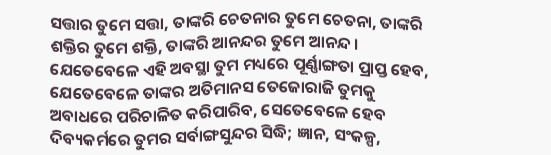ସତ୍ତାର ତୁମେ ସତ୍ତା, ତାଙ୍କରି ଚେତନାର ତୁମେ ଚେତନା, ତାଙ୍କରି ଶକ୍ତିର ତୁମେ ଶକ୍ତି, ତାଙ୍କରି ଆନନ୍ଦର ତୁମେ ଆନନ୍ଦ । ଯେତେବେଳେ ଏହି ଅବସ୍ଥା ତୁମ ମଧ୍ୟରେ ପୂର୍ଣ୍ଣାଙ୍ଗତା ପ୍ରାପ୍ତ ହେବ, ଯେତେବେଳେ ତାଙ୍କର ଅତିମାନସ ତେଜୋରାଜି ତୁମକୁ ଅବାଧରେ ପରିଚାଳିତ କରିପାରିବ, ସେତେବେଳେ ହେବ ଦିବ୍ୟକର୍ମରେ ତୁମର ସର୍ବାଙ୍ଗସୁନ୍ଦର ସିଦ୍ଧି; ଜ୍ଞାନ, ସଂକଳ୍ପ,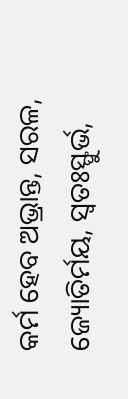କର୍ମ ହେବ ଅଭ୍ରାନ୍ତ, ସରଳ, ଜ୍ୟୋତିର୍ମୟ, ସ୍ବତଃସ୍ଫୁର୍ଭ,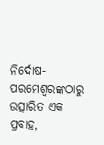ନିର୍ଦୋଷ-ପରମେଶ୍ୱରଙ୍କଠାରୁ ଉତ୍ସାରିତ ଏକ ପ୍ରବାହ,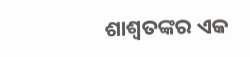ଶାଶ୍ଵତଙ୍କର ଏକ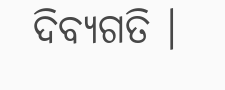ଦିବ୍ୟଗତି ।